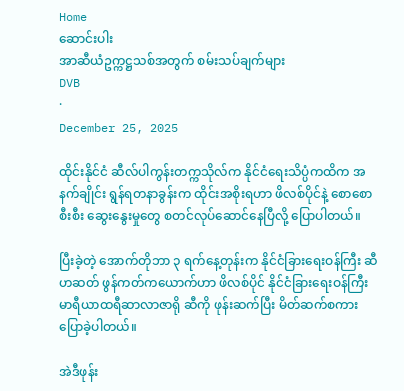Home
ဆောင်းပါး
အာဆီယံဥက္ကဋ္ဌသစ်အတွက် စမ်းသပ်ချက်များ
DVB
·
December 25, 2025

ထိုင်းနိုင်ငံ ဆီလ်ပါကွန်းတက္ကသိုလ်က နိုင်ငံရေးသိပ္ပံကထိက အနက်ချိုင်း ရွန်ရတနာခွန်းက ထိုင်းအစိုးရဟာ ဖိလစ်ပိုင်နဲ့ စောစောစီးစီး ဆွေးနွေးမှုတွေ စတင်လုပ်ဆောင်နေပြီလို့ ပြောပါတယ်။

ပြီးခဲ့တဲ့ အောက်တိုဘာ ၃ ရက်နေ့တုန်းက နိုင်ငံခြားရေးဝန်ကြီး ဆီဟဆတ် ဖွန်ကတ်ကယောက်ဟာ ဖိလစ်ပိုင် နိုင်ငံခြားရေးဝန်ကြီး မာရီယာထရီဆာလာဇာရို ဆီကို ဖုန်းဆက်ပြီး မိတ်ဆက်စကားပြောခဲ့ပါတယ်။

အဲဒီဖုန်း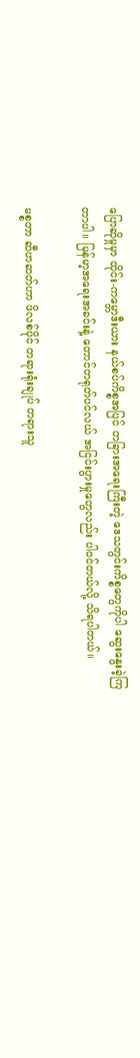ပြောဆိုမှုမှာ ထိုင်း-ကမ္ဘောဒီးယား နယ်စပ်ကိစ္စအပြင် တခြားအရေးကြီးတဲ့ ဒေသတွင်းကိစ္စတွေကိုပါ ဆွေးနွေးခဲ့ကြတာပါ။ မြန်မာ့အရေးအခင်းနဲ့ တောင်တရုတ်ပင်လယ် အငြင်းပွားမှုတွေလည်း ပါဝင်တယ်လို့ သိရပါတယ်။

မစ္စတာ ဆီဟဆတ်ဟာ ဖိလစ်ပိုင် တရားရုံးချုပ် တရားသူ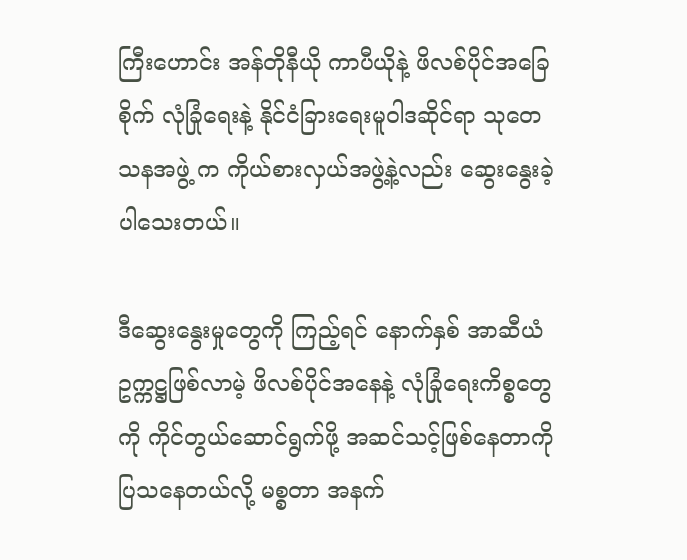ကြီးဟောင်း အန်တိုနီယို ကာပီယိုနဲ့ ဖိလစ်ပိုင်အခြေစိုက် လုံခြုံရေးနဲ့ နိုင်ငံခြားရေးမူဝါဒဆိုင်ရာ သုတေသနအဖွဲ့ က ကိုယ်စားလှယ်အဖွဲ့နဲ့လည်း ဆွေးနွေးခဲ့ပါသေးတယ်။

ဒီဆွေးနွေးမှုတွေကို ကြည့်ရင် နောက်နှစ် အာဆီယံဥက္ကဋ္ဌဖြစ်လာမဲ့ ဖိလစ်ပိုင်အနေနဲ့ လုံခြုံရေးကိစ္စတွေကို ကိုင်တွယ်ဆောင်ရွက်ဖို့ အဆင်သင့်ဖြစ်နေတာကို ပြသနေတယ်လို့ မစ္စတာ အနက်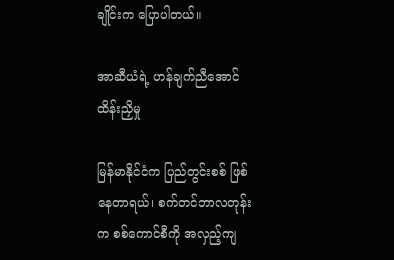ချိုင်းက ပြောပါတယ်။

အာဆီယံရဲ့ ဟန်ချက်ညီအောင် ထိန်းညှိမှု

မြန်မာနိုင်ငံက ပြည်တွင်းစစ် ဖြစ်နေတာရယ်၊ စက်တင်ဘာလတုန်းက စစ်ကောင်စီကို အလှည့်ကျ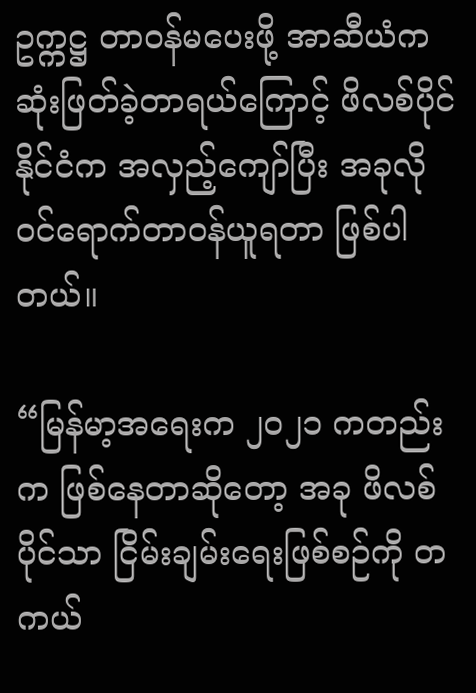ဥက္ကဋ္ဌ တာဝန်မပေးဖို့ အာဆီယံက ဆုံးဖြတ်ခဲ့တာရယ်ကြောင့် ဖိလစ်ပိုင်နိုင်ငံက အလှည့်ကျော်ပြီး အခုလို ဝင်ရောက်တာဝန်ယူရတာ ဖြစ်ပါတယ်။

“မြန်မာ့အရေးက ၂၀၂၁ ကတည်းက ဖြစ်နေတာဆိုတော့ အခု ဖိလစ်ပိုင်သာ ငြိမ်းချမ်းရေးဖြစ်စဉ်ကို တကယ်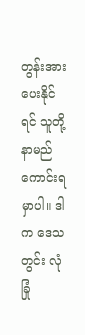တွန်းအားပေးနိုင်ရင် သူတို့ နာမည်ကောင်းရမှာပါ။ ဒါက ဒေသတွင်း လုံခြုံ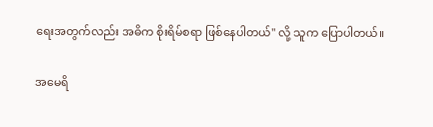ရေးအတွက်လည်း အဓိက စိုးရိမ်စရာ ဖြစ်နေပါတယ်" လို့ သူက ပြောပါတယ်။

အမေရိ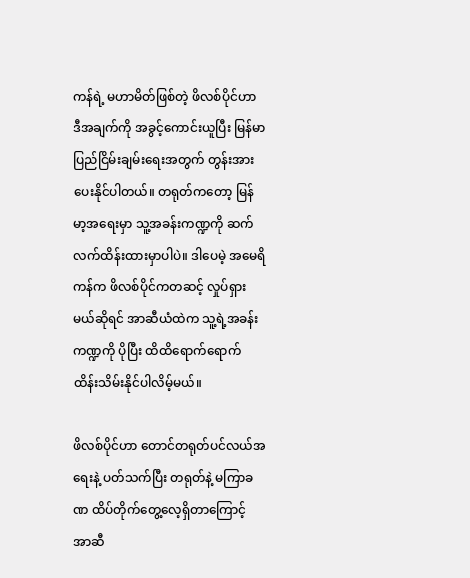ကန်ရဲ့ မဟာမိတ်ဖြစ်တဲ့ ဖိလစ်ပိုင်ဟာ ဒီအချက်ကို အခွင့်ကောင်းယူပြီး မြန်မာပြည်ငြိမ်းချမ်းရေးအတွက် တွန်းအားပေးနိုင်ပါတယ်။ တရုတ်ကတော့ မြန်မာ့အရေးမှာ သူ့အခန်းကဏ္ဍကို ဆက်လက်ထိန်းထားမှာပါပဲ။ ဒါပေမဲ့ အမေရိကန်က ဖိလစ်ပိုင်ကတဆင့် လှုပ်ရှားမယ်ဆိုရင် အာဆီယံထဲက သူ့ရဲ့အခန်းကဏ္ဍကို ပိုပြီး ထိထိရောက်ရောက် ထိန်းသိမ်းနိုင်ပါလိမ့်မယ်။

ဖိလစ်ပိုင်ဟာ တောင်တရုတ်ပင်လယ်အရေးနဲ့ ပတ်သက်ပြီး တရုတ်နဲ့ မကြာခဏ ထိပ်တိုက်တွေ့လေ့ရှိတာကြောင့် အာဆီ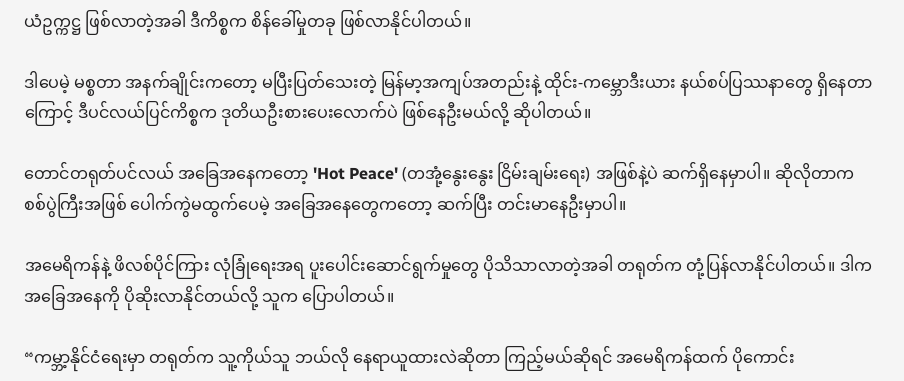ယံဥက္ကဋ္ဌ ဖြစ်လာတဲ့အခါ ဒီကိစ္စက စိန်ခေါ်မှုတခု ဖြစ်လာနိုင်ပါတယ်။

ဒါပေမဲ့ မစ္စတာ အနက်ချိုင်းကတော့ မပြီးပြတ်သေးတဲ့ မြန်မာ့အကျပ်အတည်းနဲ့ ထိုင်း-ကမ္ဘောဒီးယား နယ်စပ်ပြဿနာတွေ ရှိနေတာကြောင့် ဒီပင်လယ်ပြင်ကိစ္စက ဒုတိယဦးစားပေးလောက်ပဲ ဖြစ်နေဦးမယ်လို့ ဆိုပါတယ်။

တောင်တရုတ်ပင်လယ် အခြေအနေကတော့ 'Hot Peace' (တအုံ့နွေးနွေး ငြိမ်းချမ်းရေး) အဖြစ်နဲ့ပဲ ဆက်ရှိနေမှာပါ။ ဆိုလိုတာက စစ်ပွဲကြီးအဖြစ် ပေါက်ကွဲမထွက်ပေမဲ့ အခြေအနေတွေကတော့ ဆက်ပြီး တင်းမာနေဦးမှာပါ။

အမေရိကန်နဲ့ ဖိလစ်ပိုင်ကြား လုံခြုံရေးအရ ပူးပေါင်းဆောင်ရွက်မှုတွေ ပိုသိသာလာတဲ့အခါ တရုတ်က တုံ့ပြန်လာနိုင်ပါတယ်။ ဒါက အခြေအနေကို ပိုဆိုးလာနိုင်တယ်လို့ သူက ပြောပါတယ်။

“ကမ္ဘာ့နိုင်ငံရေးမှာ တရုတ်က သူ့ကိုယ်သူ ဘယ်လို နေရာယူထားလဲဆိုတာ ကြည့်မယ်ဆိုရင် အမေရိကန်ထက် ပိုကောင်း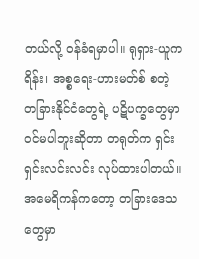တယ်လို့ ဝန်ခံရမှာပါ။ ရုရှား-ယူကရိန်း၊ အစ္စရေး-ဟားမတ်စ် စတဲ့ တခြားနိုင်ငံတွေရဲ့ ပဋိပက္ခတွေမှာ ဝင်မပါဘူးဆိုတာ တရုတ်က ရှင်းရှင်းလင်းလင်း လုပ်ထားပါတယ်။ အမေရိကန်ကတော့ တခြားဒေသတွေမှာ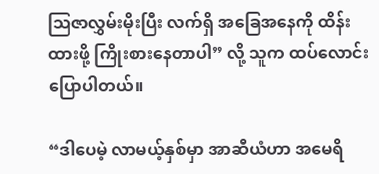ဩဇာလွှမ်းမိုးပြီး လက်ရှိ အခြေအနေကို ထိန်းထားဖို့ ကြိုးစားနေတာပါ” လို့ သူက ထပ်လောင်းပြောပါတယ်။

“ဒါပေမဲ့ လာမယ့်နှစ်မှာ အာဆီယံဟာ အမေရိ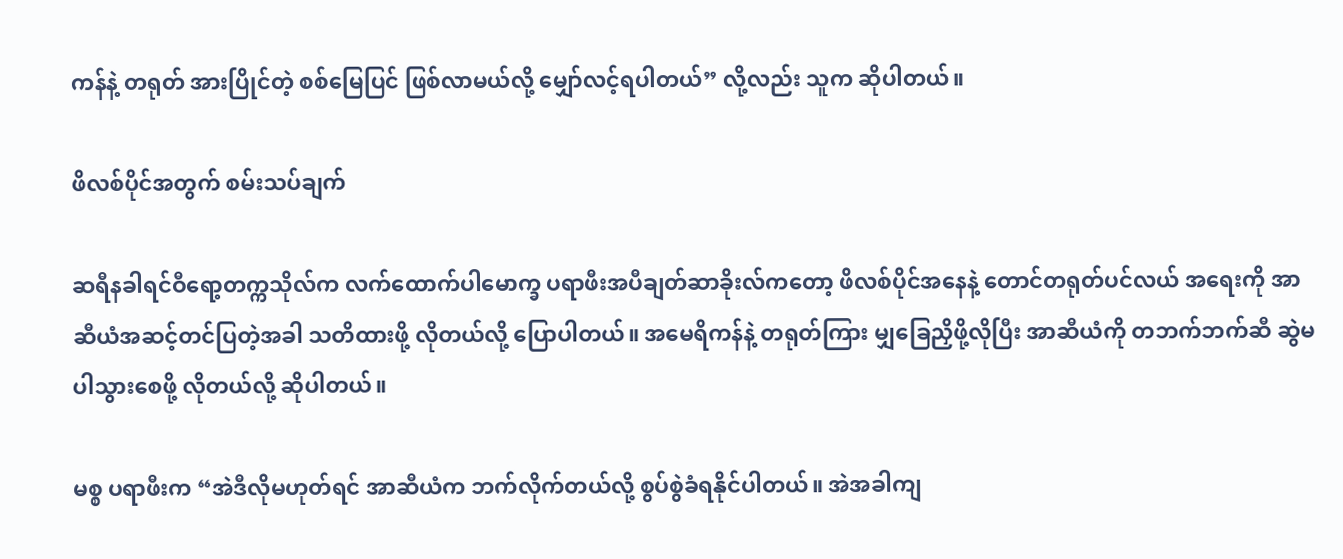ကန်နဲ့ တရုတ် အားပြိုင်တဲ့ စစ်မြေပြင် ဖြစ်လာမယ်လို့ မျှော်လင့်ရပါတယ်” လို့လည်း သူက ဆိုပါတယ်။

ဖိလစ်ပိုင်အတွက် စမ်းသပ်ချက်

ဆရီနခါရင်ဝီရော့တက္ကသိုလ်က လက်ထောက်ပါမောက္ခ ပရာဖီးအပီချတ်ဆာခိုးလ်ကတော့ ဖိလစ်ပိုင်အနေနဲ့ တောင်တရုတ်ပင်လယ် အရေးကို အာဆီယံအဆင့်တင်ပြတဲ့အခါ သတိထားဖို့ လိုတယ်လို့ ပြောပါတယ်။ အမေရိကန်နဲ့ တရုတ်ကြား မျှခြေညှိဖို့လိုပြီး အာဆီယံကို တဘက်ဘက်ဆီ ဆွဲမပါသွားစေဖို့ လိုတယ်လို့ ဆိုပါတယ်။

မစ္စ ပရာဖီးက “အဲဒီလိုမဟုတ်ရင် အာဆီယံက ဘက်လိုက်တယ်လို့ စွပ်စွဲခံရနိုင်ပါတယ်။ အဲအခါကျ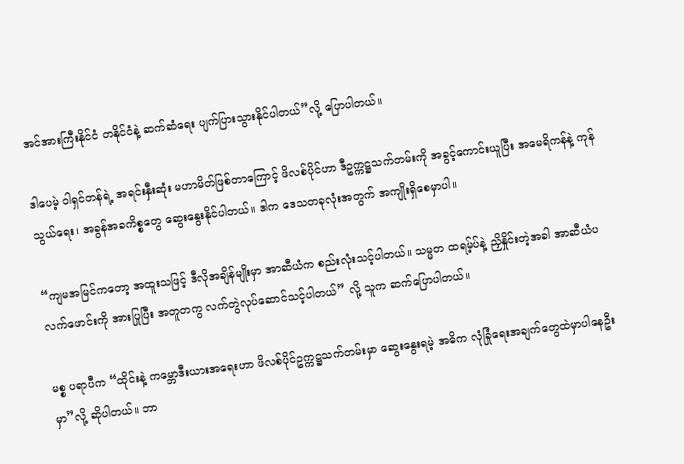အင်အားကြီးနိုင်ငံ တနိုင်ငံနဲ့ ဆက်ဆံရေး ပျက်ပြားသွားနိုင်ပါတယ်”လို့ ပြောပါတယ်။

ဒါပေမဲ့ ဝါရှင်တန်ရဲ့ အရင်းနှီးဆုံး မဟာမိတ်ဖြစ်တာကြောင့် ဖိလစ်ပိုင်ဟာ ဒီဥက္ကဋ္ဌသက်တမ်းကို အခွင့်ကောင်းယူပြီး အမေရိကန်နဲ့ ကုန်သွယ်ရေး၊ အခွန်အခကိစ္စတွေ ဆွေးနွေးနိုင်ပါတယ်။ ဒါက ဒေသတခုလုံးအတွက် အကျိုးရှိစေမှာပါ။

“ကျမအမြင်ကတော့ အထူးသဖြင့် ဒီလိုအချိန်မျိုးမှာ အာဆီယံက စည်းလုံးသင့်ပါတယ်။ သမ္မတ ထရမ့်ပ်နဲ့ ညှိနှိုင်းတဲ့အခါ အာဆီယံပလက်ဖောင်းကို အားပြုပြီး အတူတကွ လက်တွဲလုပ်ဆောင်သင့်ပါတယ်” လို့ သူက ဆက်ပြောပါတယ်။

မစ္စ ပရာပီက “ထိုင်းနဲ့ ကမ္ဘောဒီးယားအရေးဟာ ဖိလစ်ပိုင်ဥက္ကဋ္ဌသက်တမ်းမှာ ဆွေးနွေးရမဲ့ အဓိက လုံခြုံရေးအချက်တွေထဲမှာပါနေဦးမှာ”လို့ ဆိုပါတယ်။ ဘာ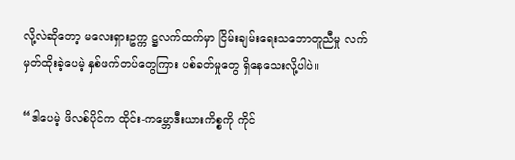လို့လဲဆိုတော့ မလေးရှားဥက္က ဋ္ဌလက်ထက်မှာ ငြိမ်းချမ်းရေးသဘောတူညီမှု လက်မှတ်ထိုးခဲ့ပေမဲ့ နှစ်ဖက်တပ်တွေကြား ပစ်ခတ်မှုတွေ ရှိနေသေးလို့ပါပဲ။

“ဒါပေမဲ့ ဖိလစ်ပိုင်က ထိုင်း-ကမ္ဘောဒီးယားကိစ္စကို ကိုင်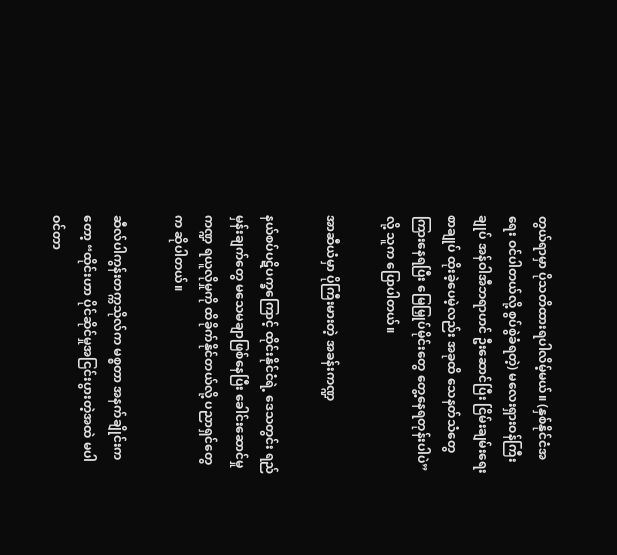တွယ်ရာမှာ ပိုသတိထားရပါလိမ့်မယ်။ (နှစ်နိုင်ငံအရေး ဝင်ပါတယ်လို့ စွပ်စွဲခံရတဲ့) မလေးရှားဝန်ကြီးချုပ် အန်ဝါအီဘရာဟင် ဦးဆောင်ပြီး ငြိမ်းချမ်းရေးစာချုပ် ထိုးခဲ့ပေမဲ့လည်း အခုထိ သေနတ်သံတွေကြားနေရပြီး မြေမြှုပ်မိုင်းတွေ တွေ့နေရတုန်းပါပဲ” လို့ သူက ပြောပါတယ်။

အာဆီယံမှာ ပိုကြီးမားတဲ့ အခန်းကဏ္ဍ

နယ်စပ်ပဋိပက္ခကြောင့် ထိုင်းနိုင်ငံရဲ့ ဒေသတွင်း ရည်မှန်းချက်တွေ မသေမချာဖြစ်နေပြီး ခေါင်းဆောင်မှုကဏ္ဍ ရယူလိုမှုကို ထိခိုက်နိုင်တယ်လို့ ပညာရှင်တွေက ဆိုပါတယ်။

ဆီလ်ပါကွန်းတက္ကသိုလ်က မစ္စတာ အနက်ချိုင်းကတော့ “ထိုင်းဟာ ပိုင်ဆိုင်မှုအငြင်းပွားတဲ့အထဲ မပါဝင်တာ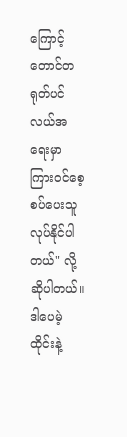ကြောင့် တောင်တရုတ်ပင်လယ်အရေးမှာ ကြားဝင်စေ့စပ်ပေးသူ လုပ်နိုင်ပါတယ်" လို့ ဆိုပါတယ်။ ဒါပေမဲ့ ထိုင်းနဲ့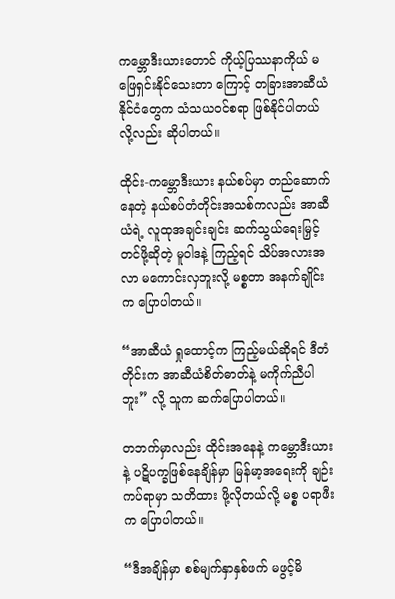ကမ္ဘောဒီးယားတောင် ကိုယ့်ပြဿနာကိုယ် မဖြေရှင်းနိုင်သေးတာ ကြောင့် တခြားအာဆီယံနိုင်ငံတွေက သံသယဝင်စရာ ဖြစ်နိုင်ပါတယ်လို့လည်း ဆိုပါတယ်။

ထိုင်း-ကမ္ဘောဒီးယား နယ်စပ်မှာ တည်ဆောက်နေတဲ့ နယ်စပ်တံတိုင်းအသစ်ကလည်း အာဆီယံရဲ့ လူထုအချင်းချင်း ဆက်သွယ်ရေးမြှင့်တင်ဖို့ဆိုတဲ့ မူဝါဒနဲ့ ကြည့်ရင် သိပ်အလားအလာ မကောင်းလှဘူးလို့ မစ္စတာ အနက်ချိုင်းက ပြောပါတယ်။

“အာဆီယံ ရှုထောင့်က ကြည့်မယ်ဆိုရင် ဒီတံတိုင်းက အာဆီယံစိတ်ဓာတ်နဲ့ မကိုက်ညီပါဘူး” လို့ သူက ဆက်ပြောပါတယ်။

တဘက်မှာလည်း ထိုင်းအနေနဲ့ ကမ္ဘောဒီးယားနဲ့ ပဋိပက္ခဖြစ်နေချိန်မှာ မြန်မာ့အရေးကို ချဉ်းကပ်ရာမှာ သတိထား ဖို့လိုတယ်လို့ မစ္စ ပရာဖီးက ပြောပါတယ်။

“ဒီအချိန်မှာ စစ်မျက်နှာနှစ်ဖက် မဖွင့်မိ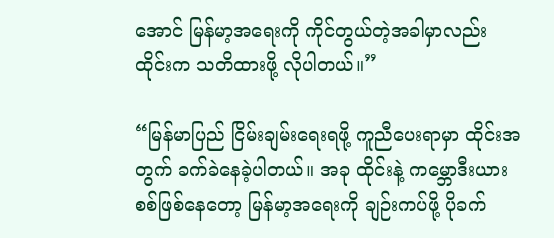အောင် မြန်မာ့အရေးကို ကိုင်တွယ်တဲ့အခါမှာလည်း ထိုင်းက သတိထားဖို့ လိုပါတယ်။”

“မြန်မာပြည် ငြိမ်းချမ်းရေးရဖို့ ကူညီပေးရာမှာ ထိုင်းအတွက် ခက်ခဲနေခဲ့ပါတယ်။ အခု ထိုင်းနဲ့ ကမ္ဘောဒီးယား စစ်ဖြစ်နေတော့ မြန်မာ့အရေးကို ချဉ်းကပ်ဖို့ ပိုခက်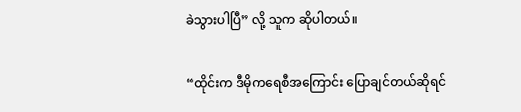ခဲသွားပါပြီ” လို့ သူက ဆိုပါတယ်။

“ထိုင်းက ဒီမိုကရေစီအကြောင်း ပြောချင်တယ်ဆိုရင်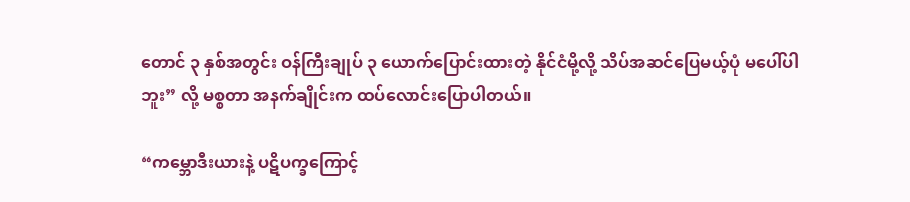တောင် ၃ နှစ်အတွင်း ဝန်ကြီးချုပ် ၃ ယောက်ပြောင်းထားတဲ့ နိုင်ငံမို့လို့ သိပ်အဆင်ပြေမယ့်ပုံ မပေါ်ပါဘူး” လို့ မစ္စတာ အနက်ချိုင်းက ထပ်လောင်းပြောပါတယ်။

“ကမ္ဘောဒီးယားနဲ့ ပဋိပက္ခကြောင့်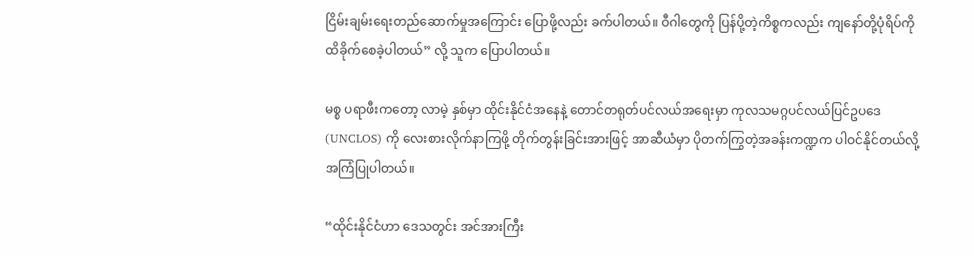ငြိမ်းချမ်းရေးတည်ဆောက်မှုအကြောင်း ပြောဖို့လည်း ခက်ပါတယ်။ ဝီဂါတွေကို ပြန်ပို့တဲ့ကိစ္စကလည်း ကျနော်တို့ပုံရိပ်ကို ထိခိုက်စေခဲ့ပါတယ်” လို့ သူက ပြောပါတယ်။

မစ္စ ပရာဖီးကတော့ လာမဲ့ နှစ်မှာ ထိုင်းနိုင်ငံအနေနဲ့ တောင်တရုတ်ပင်လယ်အရေးမှာ ကုလသမဂ္ဂပင်လယ်ပြင်ဥပဒေ (UNCLOS) ကို လေးစားလိုက်နာကြဖို့ တိုက်တွန်းခြင်းအားဖြင့် အာဆီယံမှာ ပိုတက်ကြွတဲ့အခန်းကဏ္ဍက ပါဝင်နိုင်တယ်လို့ အကြံပြုပါတယ်။

“ထိုင်းနိုင်ငံဟာ ဒေသတွင်း အင်အားကြီး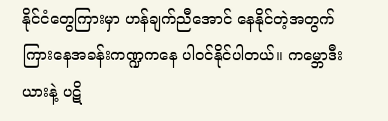နိုင်ငံတွေကြားမှာ ဟန်ချက်ညီအောင် နေနိုင်တဲ့အတွက် ကြားနေအခန်းကဏ္ဍကနေ ပါဝင်နိုင်ပါတယ်။ ကမ္ဘောဒီးယားနဲ့ ပဋိ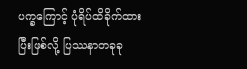ပက္ခကြောင့် ပုံရိပ်ထိခိုက်ထားပြီးဖြစ်လို့ ပြဿနာတခုခု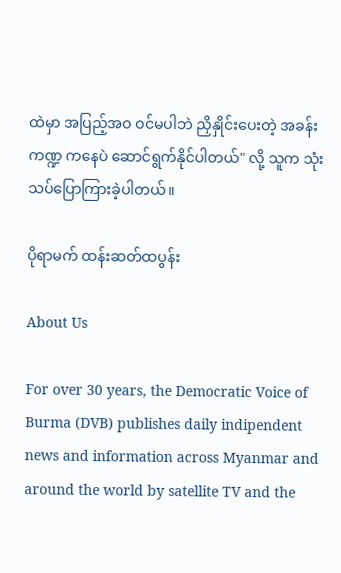ထဲမှာ အပြည့်အဝ ဝင်မပါဘဲ ညှိနှိုင်းပေးတဲ့ အခန်းကဏ္ဍ ကနေပဲ ဆောင်ရွက်နိုင်ပါတယ်" လို့ သူက သုံးသပ်ပြောကြားခဲ့ပါတယ်။

ပိုရာမက် ထန်းဆတ်ထပွန်း

About Us

For over 30 years, the Democratic Voice of Burma (DVB) publishes daily indipendent news and information across Myanmar and around the world by satellite TV and the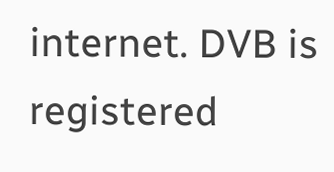internet. DVB is registered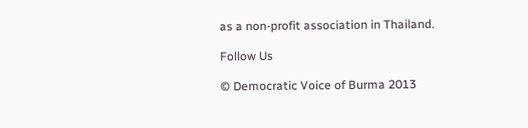as a non-profit association in Thailand.

Follow Us

© Democratic Voice of Burma 2013